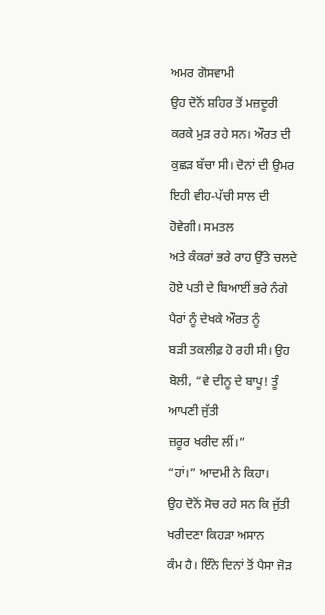ਅਮਰ ਗੋਸਵਾਮੀ
ਉਹ ਦੋਨੋਂ ਸ਼ਹਿਰ ਤੋਂ ਮਜ਼ਦੂਰੀ ਕਰਕੇ ਮੁੜ ਰਹੇ ਸਨ। ਔਰਤ ਦੀ
ਕੁਛੜ ਬੱਚਾ ਸੀ। ਦੋਨਾਂ ਦੀ ਉਮਰ ਇਹੀ ਵੀਹ-ਪੱਚੀ ਸਾਲ ਦੀ ਹੋਵੇਗੀ। ਸਮਤਲ
ਅਤੇ ਕੰਕਰਾਂ ਭਰੇ ਰਾਹ ਉੱਤੇ ਚਲਦੇ ਹੋਏ ਪਤੀ ਦੇ ਬਿਆਈਂ ਭਰੇ ਨੰਗੇ ਪੈਰਾਂ ਨੂੰ ਦੇਖਕੇ ਔਰਤ ਨੂੰ
ਬੜੀ ਤਕਲੀਫ਼ ਹੋ ਰਹੀ ਸੀ। ਉਹ ਬੋਲੀ, “ਵੇ ਦੀਨੂ ਦੇ ਬਾਪੂ! ਤੂੰ ਆਪਣੀ ਜੁੱਤੀ
ਜ਼ਰੂਰ ਖਰੀਦ ਲੀਂ।”
“ਹਾਂ।” ਆਦਮੀ ਨੇ ਕਿਹਾ।
ਉਹ ਦੋਨੋਂ ਸੋਚ ਰਹੇ ਸਨ ਕਿ ਜੁੱਤੀ ਖਰੀਦਣਾ ਕਿਹੜਾ ਅਸਾਨ
ਕੰਮ ਹੈ। ਇੰਨੇ ਦਿਨਾਂ ਤੋਂ ਪੈਸਾ ਜੋੜ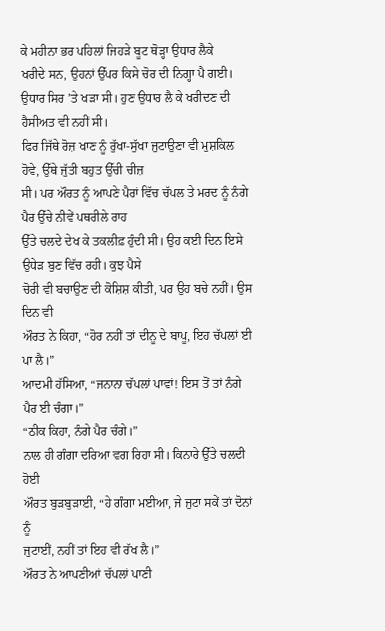ਕੇ ਮਹੀਨਾ ਭਰ ਪਹਿਲਾਂ ਜਿਹੜੇ ਬੂਟ ਥੋੜ੍ਹਾ ਉਧਾਰ ਲੈਕੇ
ਖਰੀਦੇ ਸਨ, ਉਹਨਾਂ ਉੱਪਰ ਕਿਸੇ ਚੋਰ ਦੀ ਨਿਗ੍ਹਾ ਪੈ ਗਈ। ਉਧਾਰ ਸਿਰ ’ਤੇ ਖੜਾ ਸੀ। ਹੁਣ ਉਧਾਰ ਲੈ ਕੇ ਖਰੀਦਣ ਦੀ ਹੈਸੀਅਤ ਵੀ ਨਹੀਂ ਸੀ।
ਫਿਰ ਜਿੱਥੇ ਰੋਜ਼ ਖਾਣ ਨੂੰ ਰੁੱਖਾ-ਸੁੱਖਾ ਜੁਟਾਉਣਾ ਵੀ ਮੁਸ਼ਕਿਲ ਹੋਵੇ, ਉੱਥੇ ਜੁੱਤੀ ਬਹੁਤ ਉੱਚੀ ਚੀਜ਼
ਸੀ। ਪਰ ਔਰਤ ਨੂੰ ਆਪਣੇ ਪੈਰਾਂ ਵਿੱਚ ਚੱਪਲ ਤੇ ਮਰਦ ਨੂੰ ਨੰਗੇ ਪੈਰ ਉੱਚੇ ਨੀਵੇਂ ਪਥਰੀਲੇ ਰਾਹ
ਉੱਤੇ ਚਲਦੇ ਦੇਖ ਕੇ ਤਕਲੀਫ਼ ਹੁੰਦੀ ਸੀ। ਉਹ ਕਈ ਦਿਨ ਇਸੇ ਉਧੇੜ ਬੁਣ ਵਿੱਚ ਰਹੀ। ਕੁਝ ਪੈਸੇ
ਚੋਰੀ ਵੀ ਬਚਾਉਣ ਦੀ ਕੋਸ਼ਿਸ਼ ਕੀਤੀ, ਪਰ ਉਹ ਬਚੇ ਨਹੀਂ। ਉਸ ਦਿਨ ਵੀ
ਔਰਤ ਨੇ ਕਿਹਾ, “ਹੋਰ ਨਹੀਂ ਤਾਂ ਦੀਨੂ ਦੇ ਬਾਪੂ, ਇਹ ਚੱਪਲਾਂ ਈ ਪਾ ਲੈ।”
ਆਦਮੀ ਹੱਸਿਆ, “ਜਨਾਨਾ ਚੱਪਲਾਂ ਪਾਵਾਂ! ਇਸ ਤੋਂ ਤਾਂ ਨੰਗੇ
ਪੈਰ ਈ ਚੰਗਾ।”
“ਠੀਕ ਕਿਹਾ, ਨੰਗੇ ਪੈਰ ਚੰਗੇ।”
ਨਾਲ ਹੀ ਗੰਗਾ ਦਰਿਆ ਵਗ ਰਿਹਾ ਸੀ। ਕਿਨਾਰੇ ਉੱਤੇ ਚਲਦੀ ਹੋਈ
ਔਰਤ ਬੁੜਬੁੜਾਈ, “ਹੇ ਗੰਗਾ ਮਈਆ, ਜੇ ਜੁਟਾ ਸਕੇਂ ਤਾਂ ਦੋਨਾਂ ਨੂੰ
ਜੁਟਾਈਂ, ਨਹੀਂ ਤਾਂ ਇਹ ਵੀ ਰੱਖ ਲੈ।”
ਔਰਤ ਨੇ ਆਪਣੀਆਂ ਚੱਪਲਾਂ ਪਾਣੀ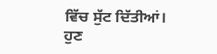ਵਿੱਚ ਸੁੱਟ ਦਿੱਤੀਆਂ। ਹੁਣ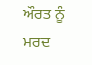ਔਰਤ ਨੂੰ ਮਰਦ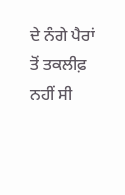ਦੇ ਨੰਗੇ ਪੈਰਾਂ ਤੋਂ ਤਕਲੀਫ਼ ਨਹੀਂ ਸੀ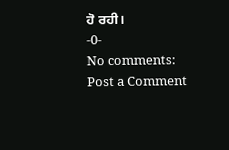ਹੋ ਰਹੀ।
-0-
No comments:
Post a Comment